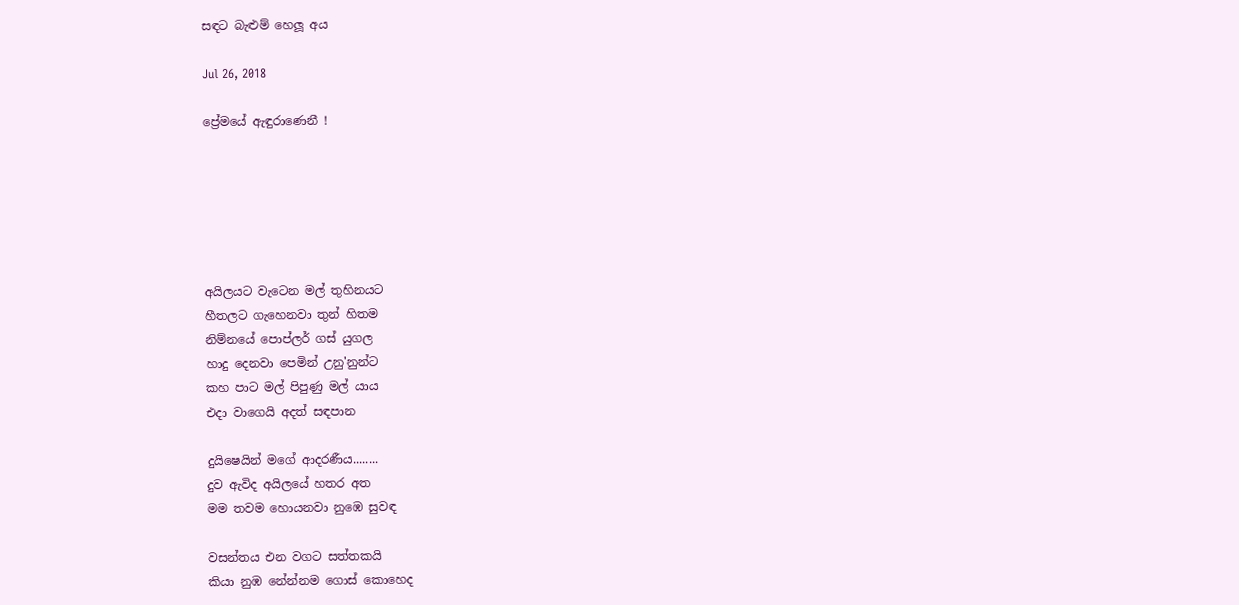සඳට බැළුම් හෙලූ අය

Jul 26, 2018

ප්‍රේමයේ ඇඳුරාණෙනී !






අයිලයට වැටෙන මල් තුහිනයට
හීතලට ගැහෙනවා තුන් හිතම
නිම්නයේ පොප්ලර් ගස් යුගල
හාදු දෙනවා පෙමින් උනු'නුන්ට
කහ පාට මල් පිපුණු මල් යාය
එදා වාගෙයි අදත් සඳපාන

දුයිෂෙයින් මගේ ආදරණීය........
දුව ඇවිද අයිලයේ හතර අත
මම තවම හොයනවා නුඹෙ සුවඳ

වසන්තය එන වගට සත්තකයි
කියා නුඹ නේන්නම ගොස් කොහෙද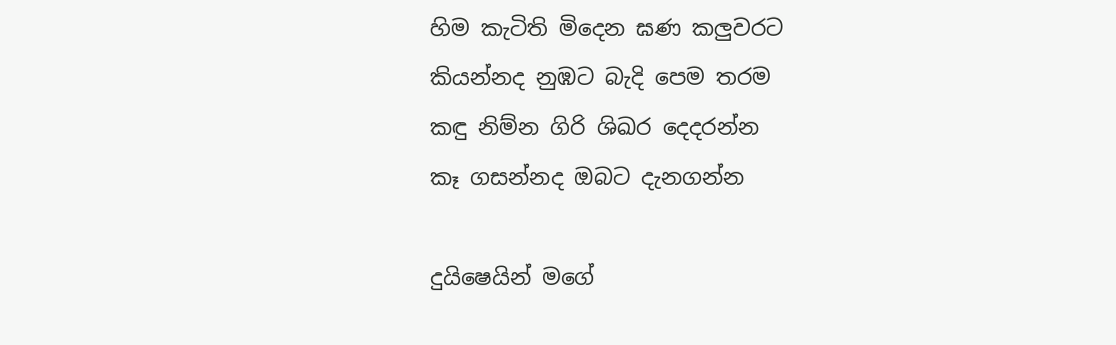හිම කැටිති මිදෙන ඝණ කලුවරට
කියන්නද නුඹට බැදි පෙම තරම
කඳු නිම්න ගිරි ශිඛර දෙදරන්න
කෑ ගසන්නද ඔබට දැනගන්න

දුයිෂෙයින් මගේ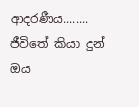ආදරණීය........
ජීවිතේ කියා දුන් ඔය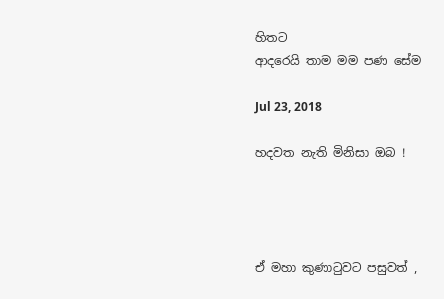හිතට
ආදරෙයි තාම මම පණ සේම

Jul 23, 2018

හදවත නැති මිනිසා ඔබ !




ඒ මහා කුණාටුවට පසුවත් ,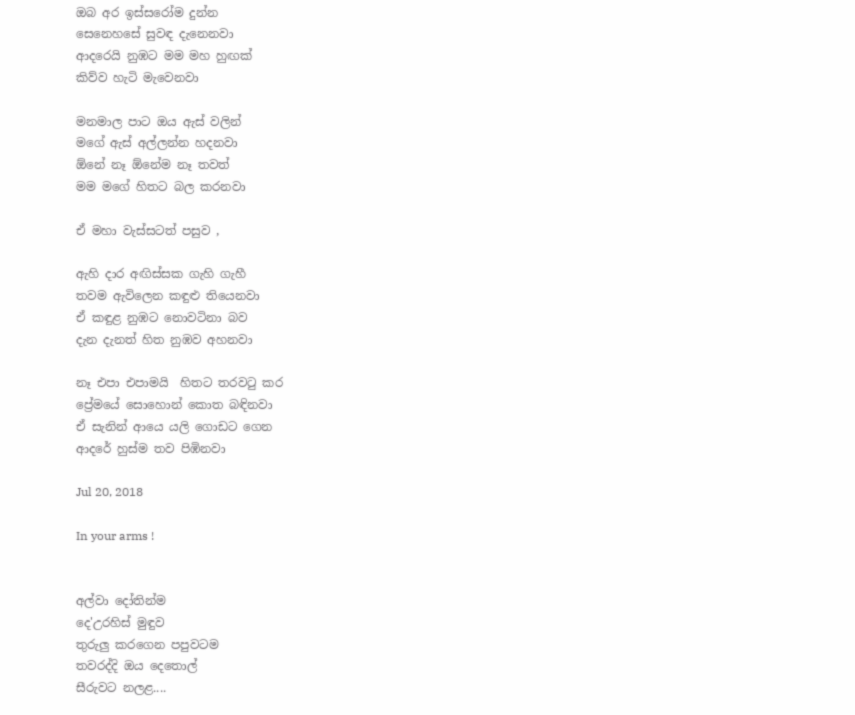ඔබ අර ඉස්සරෝම දුන්න
සෙනෙහසේ සුවඳ දැනෙනවා
ආදරෙයි නුඹට මම මහ හුඟක්
කිව්ව හැටි මැවෙනවා

මනමාල පාට ඔය ඇස් වලින්
මගේ ඇස් අල්ලන්න හදනවා
ඕනේ නෑ ඕනේම නෑ තවත්
මම මගේ හිතට බල කරනවා

ඒ මහා වැස්සටත් පසුව ,

ඇහි දාර අඟිස්සක ගැහි ගැහී
තවම ඇවිලෙන කඳුළු තියෙනවා
ඒ කඳුළ නුඹට නොවටිනා බව
දැන දැනත් හිත නුඹව අහනවා

නෑ එපා එපාමයි  හිතට තරවටු කර
ප්‍රේමයේ සොහොන් කොත බඳිනවා
ඒ සැනින් ආයෙ යලි ගොඩට ගෙන
ආදරේ හුස්ම තව පිඹිනවා

Jul 20, 2018

In your arms !


අල්වා දෝතින්ම
දෙ'උරහිස් මුඳුව
තුරුලු කරගෙන පපුවටම
තවරද්දි ඔය දෙතොල්
සීරුවට නලළ....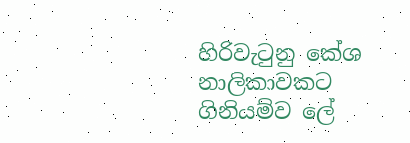හිරිවැටුනු කේශ නාලිකාවකට
ගිනියම්ව ලේ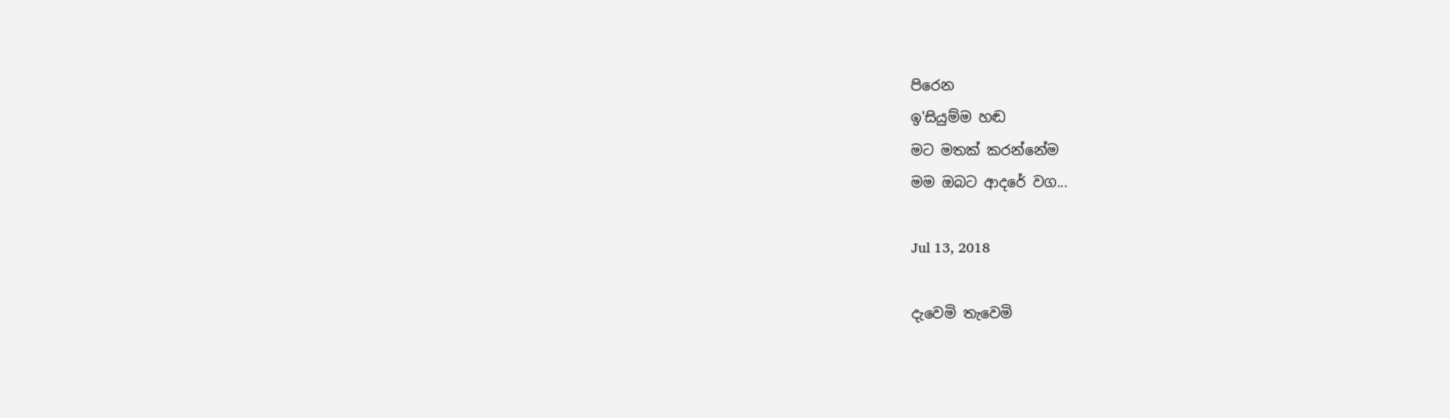පිරෙන
ඉ'සියුම්ම හඬ
මට මතක් කරන්නේම
මම ඔබට ආදරේ වග...

Jul 13, 2018

දැවෙමි තැවෙමි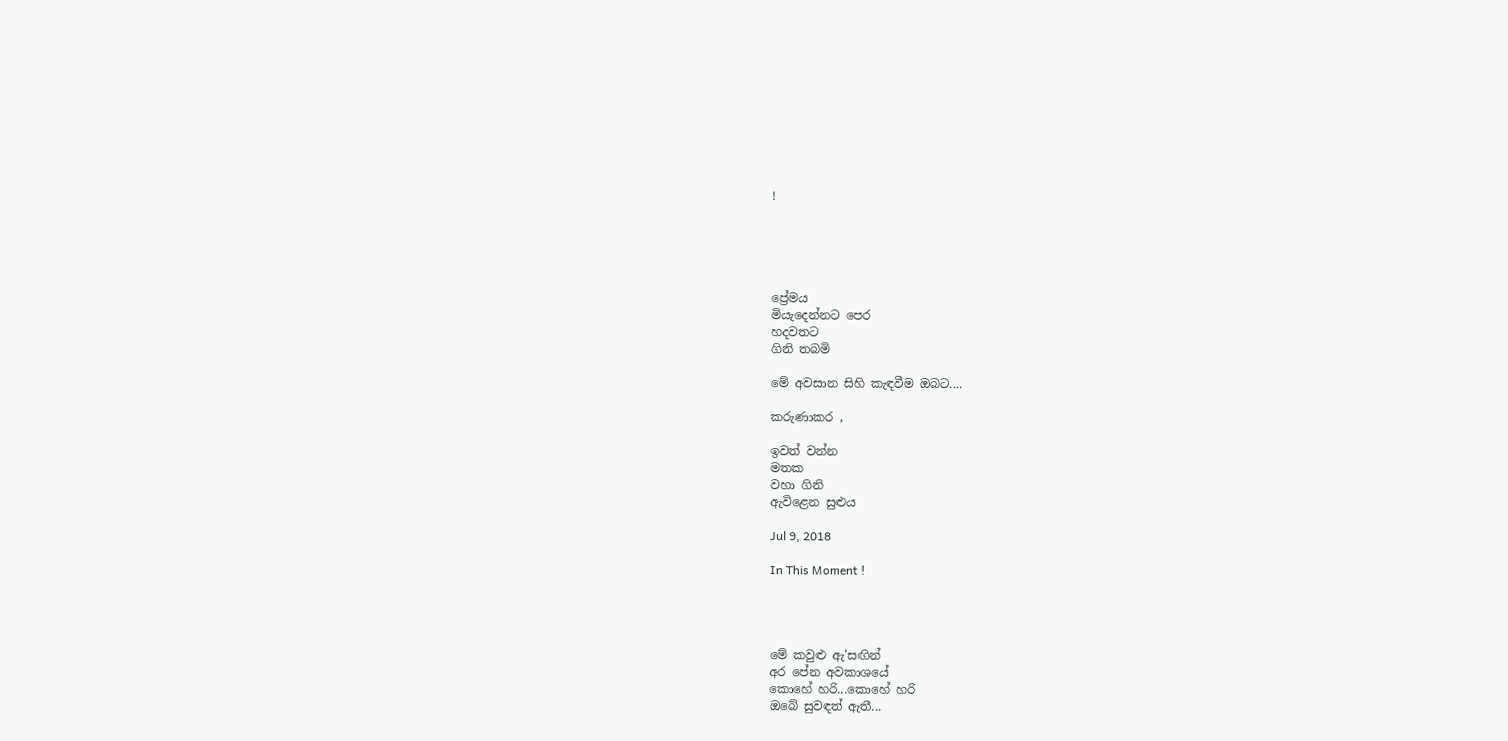!





ප්‍රේමය
මියැදෙන්නට පෙර
හදවතට
ගිනි තබමි

මේ අවසාන සිහි කැඳවීම ඔබට....

කරුණාකර ,

ඉවත් වන්න
මතක
වහා ගිනි
ඇවිළෙන සුළුය

Jul 9, 2018

In This Moment !




මේ කවුළු ඇ'සඟින්
අර පේන අවකාශයේ
කොහේ හරි...කොහේ හරි
ඔබේ සුවඳත් ඇතී...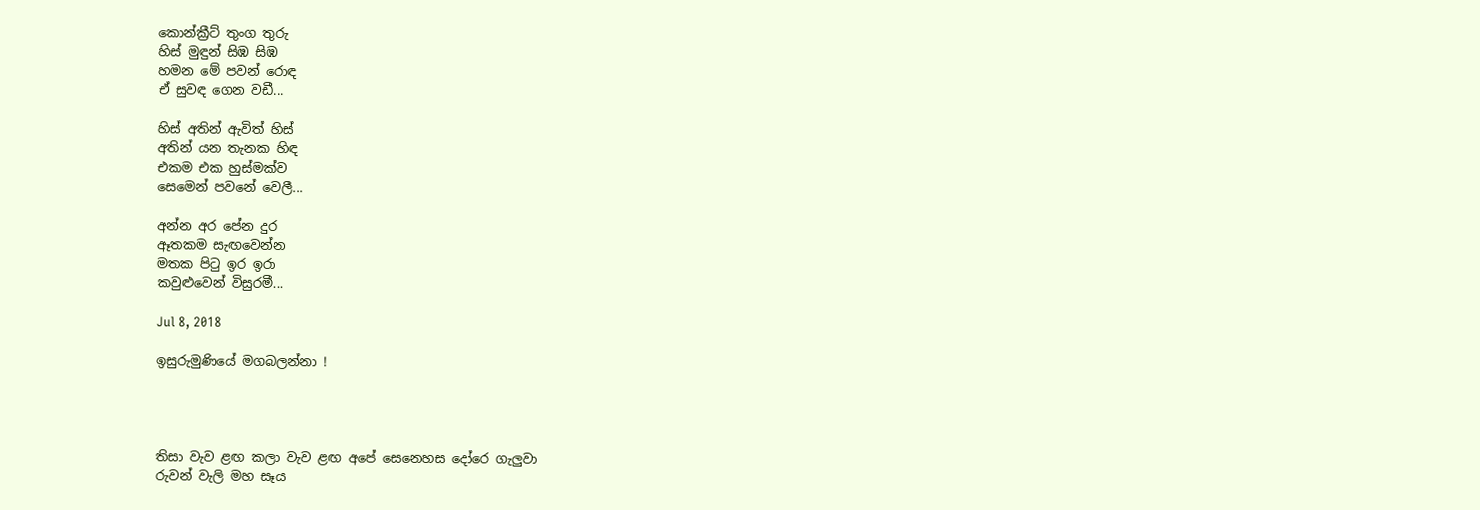කොන්ක්‍රීට් තුංග තුරු
හිස් මුඳුන් සිඹ සිඹ
හමන මේ පවන් රොඳ
ඒ සුවඳ ගෙන වඩී...

හිස් අතින් ඇවිත් හිස්
අතින් යන තැනක හිඳ
එකම එක හුස්මක්ව
සෙමෙන් පවනේ වෙලී...

අන්න අර පේන දුර
ඈතකම සැඟවෙන්න
මතක පිටු ඉර ඉරා
කවුළුවෙන් විසුරමී...

Jul 8, 2018

ඉසුරුමුණියේ මගබලන්නා !




තිසා වැව ළඟ කලා වැව ළඟ අපේ සෙනෙහස දෝරෙ ගැලුවා
රුවන් වැලි මහ සෑය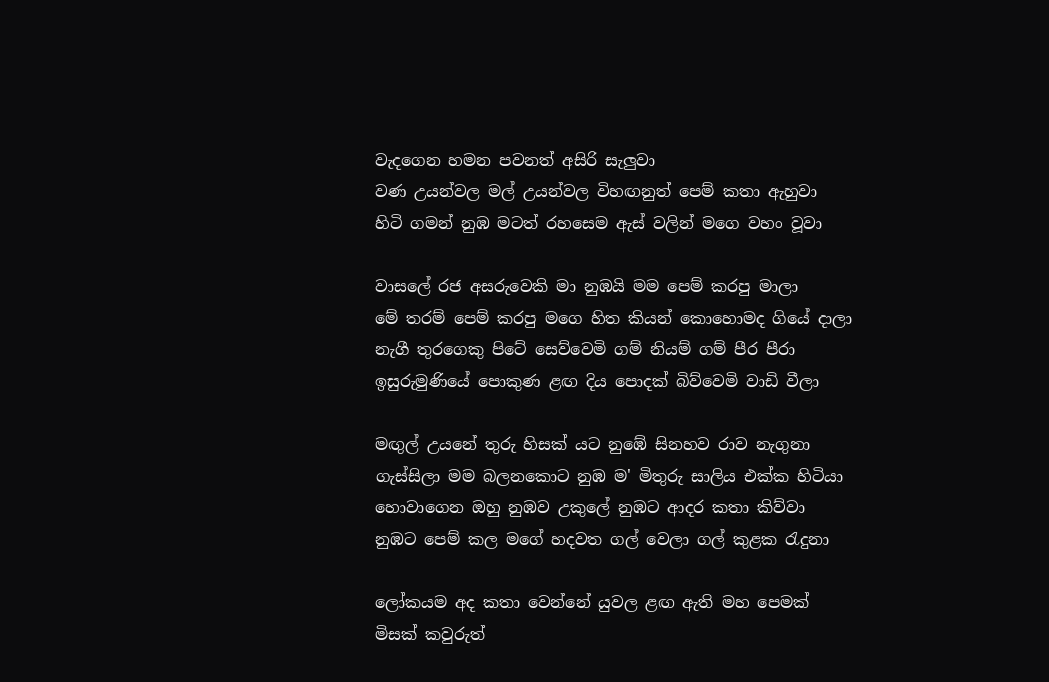වැදගෙන හමන පවනත් අසිරි සැලුවා
වණ උයන්වල මල් උයන්වල විහඟනුත් පෙම් කතා ඇහුවා
හිටි ගමන් නුඹ මටත් රහසෙම ඇස් වලින් මගෙ වහං වූවා

වාසලේ රජ අසරුවෙකි මා නුඹයි මම පෙම් කරපු මාලා
මේ තරම් පෙම් කරපු මගෙ හිත කියන් කොහොමද ගියේ දාලා
නැගී තුරගෙකු පිටේ සෙව්වෙමි ගම් නියම් ගම් පීර පීරා
ඉසුරුමුණියේ පොකුණ ළඟ දිය පොදක් බිව්වෙමි වාඩි වීලා

මඟුල් උයනේ තුරු හිසක් යට නුඹේ සිනහව රාව නැගුනා
ගැස්සිලා මම බලනකොට නුඹ ම' මිතුරු සාලිය එක්ක හිටියා
හොවාගෙන ඔහු නුඹව උකුලේ නුඹට ආදර කතා කිව්වා
නුඹට පෙම් කල මගේ හදවත ගල් වෙලා ගල් කුළක රැදුනා

ලෝකයම අද කතා වෙන්නේ යුවල ළඟ ඇති මහ පෙමක්
මිසක් කවුරුත්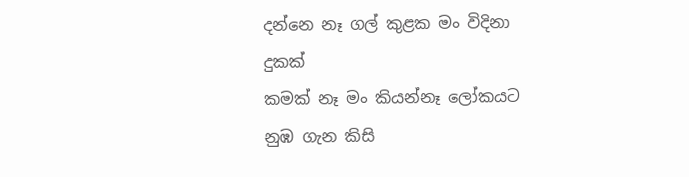දන්නෙ නෑ ගල් කුළක මං විදිනා දුකක්
කමක් නෑ මං කියන්නෑ ලෝකයට නුඹ ගැන කිසි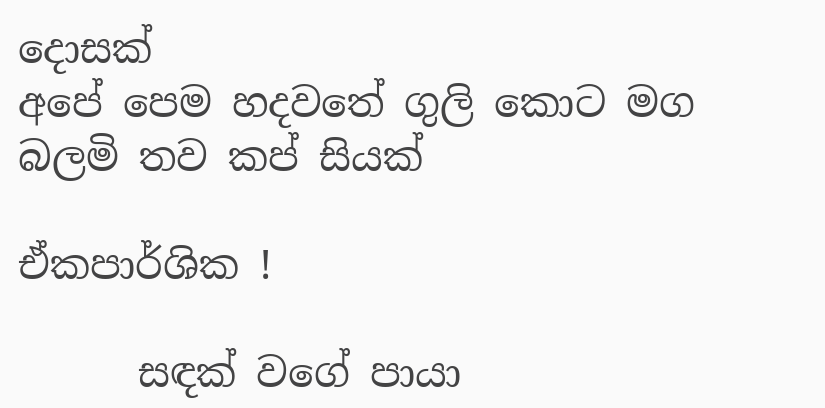දොසක්
අපේ පෙම හදවතේ ගුලි කොට මග බලමි තව කප් සියක්

ඒකපාර්ශික !

      සඳක් වගේ පායා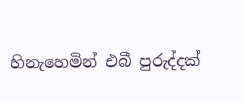හිනැහෙමින් එබී පුරුද්දක්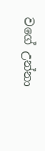වගේ උන්නා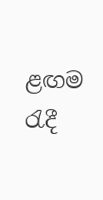ළඟම රැදී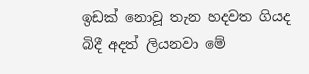ඉඩක් නොවූ තැන හදවත ගියද බිදී අදත් ලියනවා මේ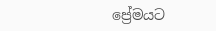ප්‍රේමයට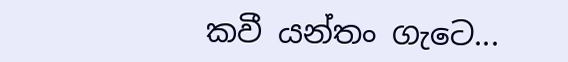කවී යන්තං ගැටෙ...